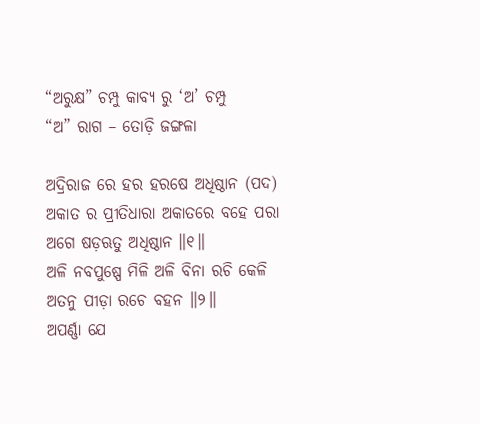“ଅରୁକ୍ଷ” ଚମ୍ପୁ କାବ୍ୟ ରୁ ‘ଅ’ ଚମ୍ପୁ
“ଅ” ରାଗ – ତୋଡ଼ି ଜଙ୍ଗଳା

ଅଦ୍ରିରାଜ ରେ ହର ହରଷେ ଅଧିଷ୍ଠାନ (ପଦ)
ଅକାତ ର ପ୍ରୀତିଧାରା ଅକାତରେ ବହେ ପରା
ଅଗେ ଷଡ଼ଋତୁ ଅଧିଷ୍ଠାନ ॥୧॥
ଅଳି ନବପୁଷ୍ପେ ମିଳି ଅଳି ବିନା ରଚି କେଳି
ଅତନୁ ପୀଡ଼ା ରଚେ ବହନ ॥୨॥
ଅପର୍ଣ୍ଣା ଯେ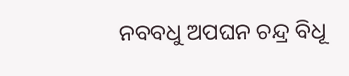ନବବଧୁ ଅପଘନ ଚନ୍ଦ୍ର ବିଧୂ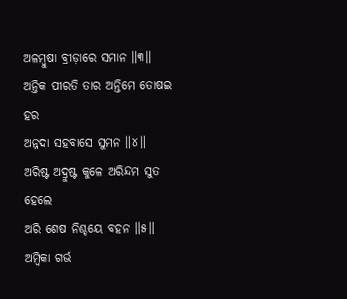ଅଳମ୍ବୁଷା ବ୍ରୀଡ଼ାରେ ସମାନ ॥୩॥
ଅନ୍ତିକ ପୀରତି ତାର ଅନ୍ତିମେ ତୋଷଇ ହର
ଅନ୍ନଦା ସହବାସେ ସୁମନ ॥୪॥
ଅରିଷ୍ଟ ଅଦ୍ରୁଷ୍ଟ କୁଳେ ଅରିନ୍ଦମ ସୁତ ହେଲେ
ଅରି ଶେଷ ନିଶ୍ଚୟେ ବହନ ॥୫॥
ଅମ୍ବିକା ଗର୍ଭ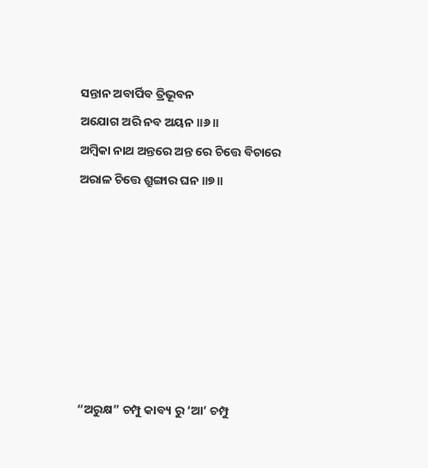ସନ୍ତାନ ଅବାର୍ପିବ ତ୍ରିଭୂବନ
ଅଯୋଗ ଅରି ନବ ଅୟନ ॥୬॥
ଅମ୍ବିକା ନାଥ ଅନ୍ତରେ ଅନ୍ତ ରେ ଚିତ୍ତେ ବିଚାରେ
ଅରାଳ ଚିତ୍ତେ ଶ୍ରୁଙ୍ଗାର ଘନ ॥୭॥







“ଅରୁକ୍ଷ” ଚମ୍ପୁ କାବ୍ୟ ରୁ ‘ଆ’ ଚମ୍ପୁ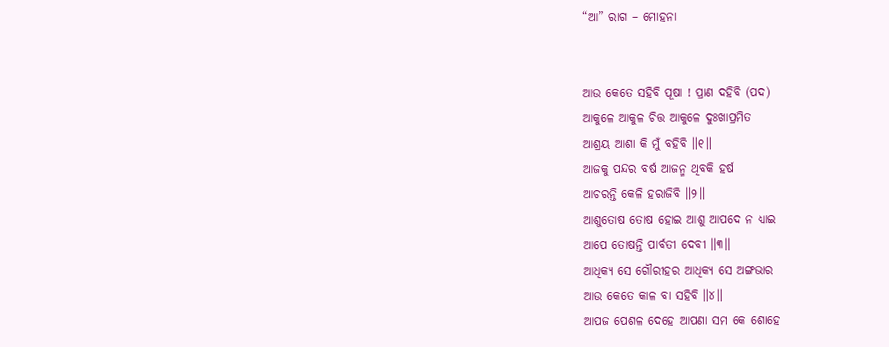“ଆ” ରାଗ – ମୋହନା


ଆଉ କେତେ ସହିବି ପୂଷା ! ପ୍ରାଣ ଦହିବି (ପଦ)
ଆକୁଳେ ଆକୁଳ ଚିତ୍ତ ଆକୁଳେ ଦୁଃଖାପ୍ରମିତ
ଆଶ୍ରୟ ଆଶା କି ମୁଁ ବହିବି ॥୧॥
ଆଜକୁ ପନ୍ଦର ବର୍ଷ ଆଜନ୍ମ ଥିବକି ହର୍ଷ
ଆଚରନ୍ତି କେଳି ହରାଜିବି ॥୨॥
ଆଶୁତୋଷ ତୋଷ ହୋଇ ଆଶୁ ଆପଦେ ନ ଧ୍ୟାଇ
ଆପେ ତୋଷନ୍ତି ପାର୍ବତୀ ଦେବୀ ॥୩॥
ଆଧିକ୍ୟ ସେ ଗୌରୀହର ଆଧିକ୍ୟ ସେ ଅଙ୍ଗଭାର
ଆଉ କେତେ କାଳ ବା ସହିବି ॥୪॥
ଆପଜ ପେଶଳ ଦେହେ ଆପଣା ସମ କେ ଶୋହେ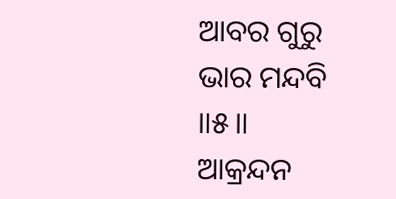ଆବର ଗୁରୁ ଭାର ମନ୍ଦବି ॥୫॥
ଆକ୍ରନ୍ଦନ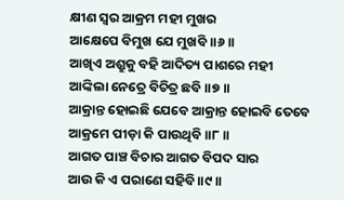କ୍ଷୀଣ ସ୍ୱର ଆକ୍ରମ ମହୀ ମୁଖର
ଆକ୍ଷେପେ ବିମୁଖ ଯେ ମୁଖବି ॥୬॥
ଆଖିଏ ଅଶ୍ରୁକୁ ବହି ଆଦିତ୍ୟ ପାଶରେ ମହୀ
ଆଙ୍କିଲା ନେତ୍ରେ ବିଚିତ୍ର ଛବି ॥୭॥
ଆକ୍ରାନ୍ତ ହୋଇଛି ଯେବେ ଆକ୍ରାନ୍ତ ହୋଇବି ତେବେ
ଆକ୍ରମେ ପୀଡ଼ା କି ପାଉଥିବି ॥୮॥
ଆଗତ ପାଞ୍ଚ ବିଚାର ଆଗତ ବିପଦ ସାର
ଆଉ କି ଏ ପରାଣେ ସହିବି ॥୯॥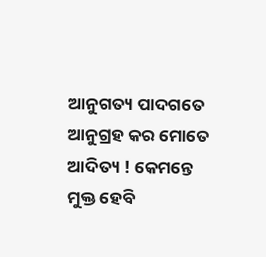ଆନୁଗତ୍ୟ ପାଦଗତେ ଆନୁଗ୍ରହ କର ମୋତେ
ଆଦିତ୍ୟ ! କେମନ୍ତେ ମୁକ୍ତ ହେବି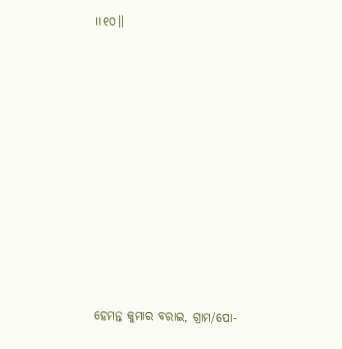॥୧୦॥










ହେମନ୍ତ କୁମାର ବରାଇ, ଗ୍ରାମ/ପୋ-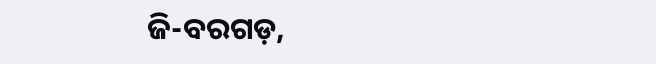ଜି-ବରଗଡ଼,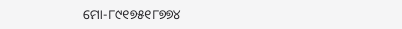ମୋ-୮୯୧୭୫୧୮୭୭୪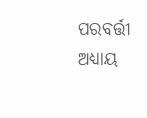ପରବର୍ତ୍ତୀ ଅଧ୍ୟାୟ